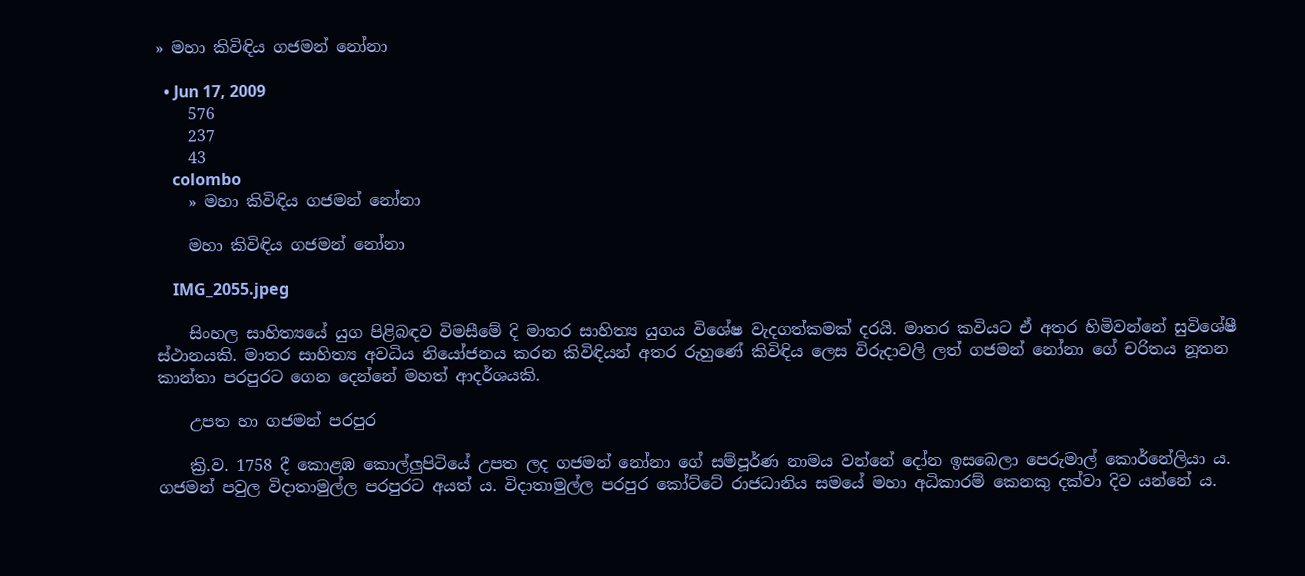» මහා කිවිඳිය ගජමන් නෝනා

  • Jun 17, 2009
    576
    237
    43
    colombo
    » මහා කිවිඳිය ගජමන් නෝනා

    මහා කිවිඳිය ගජමන් නෝනා

    IMG_2055.jpeg

    සිංහල සාහිත්‍යයේ යුග පිළිබඳව විමසීමේ දි මාතර සාහිත්‍ය යුගය විශේෂ වැදගත්කමක්‌ දරයි. මාතර කවියට ඒ අතර හිමිවන්නේ සුවිශේෂී ස්‌ථානයකි. මාතර සාහිත්‍ය අවධිය නියෝජනය කරන කිවිඳියන් අතර රුහුණේ කිවිඳිය ලෙස විරුදාවලි ලත් ගජමන් නෝනා ගේ චරිතය නූතන කාන්තා පරපුරට ගෙන දෙන්නේ මහත් ආදර්ශයකි.

    උපත හා ගජමන් පරපුර

    ක්‍රි.ව. 1758 දී කොළඹ කොල්ලුපිටියේ උපත ලද ගජමන් නෝනා ගේ සම්පූර්ණ නාමය වන්නේ දෝන ඉසබෙලා පෙරුමාල් කොර්නේලියා ය. ගජමන් පවුල විදාතාමුල්ල පරපුරට අයත් ය. විදාතාමුල්ල පරපුර කෝට්‌ටේ රාජධානිය සමයේ මහා අධිකාරම් කෙනකු දක්‌වා දිව යන්නේ ය.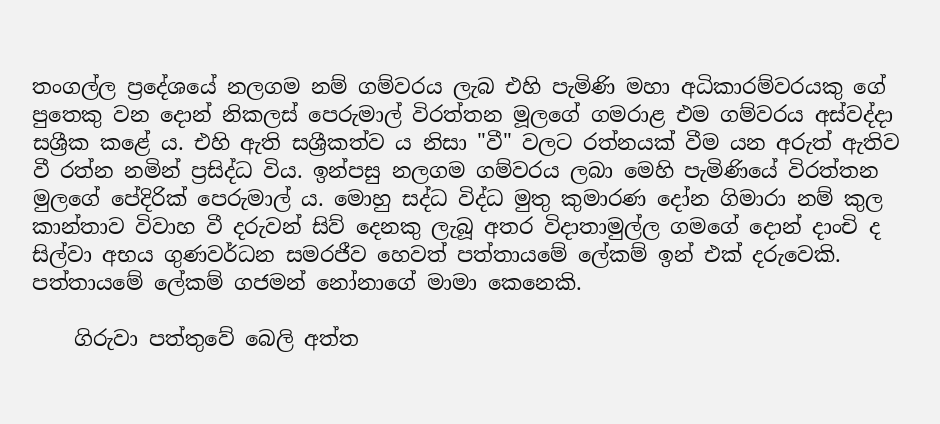තංගල්ල ප්‍රදේශයේ නලගම නම් ගම්වරය ලැබ එහි පැමිණි මහා අධිකාරම්වරයකු ගේ පුතෙකු වන දොන් නිකලස්‌ පෙරුමාල් විරත්තන මූලගේ ගමරාළ එම ගම්වරය අස්‌වද්දා සශ්‍රීක කළේ ය. එහි ඇති සශ්‍රීකත්ව ය නිසා "වී" වලට රත්නයක්‌ වීම යන අරුත් ඇතිව වී රත්න නමින් ප්‍රසිද්ධ විය. ඉන්පසු නලගම ගම්වරය ලබා මෙහි පැමිණියේ විරත්තන මුලගේ පේදිරික්‌ පෙරුමාල් ය. මොහු සද්ධ විද්ධ මුතු කුමාරණ දෝන ගිමාරා නම් කුල කාන්තාව විවාහ වී දරුවන් සිව් දෙනකු ලැබූ අතර විදාතාමුල්ල ගමගේ දොන් දාංචි ද සිල්වා අභය ගුණවර්ධන සමරජීව හෙවත් පත්තායමේ ලේකම් ඉන් එක්‌ දරුවෙකි. පත්තායමේ ලේකම් ගජමන් නෝනාගේ මාමා කෙනෙකි.

    ගිරුවා පත්තුවේ බෙලි අත්ත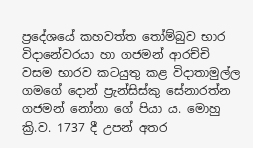ප්‍රදේශයේ කහවත්ත තෝම්බුව භාර විදානේවරයා හා ගජමන් ආරච්චි වසම භාරව කටයුතු කළ විදාතාමුල්ල ගමගේ දොන් ප්‍රැන්සිස්‌කු සේනාරත්න ගජමන් නෝනා ගේ පියා ය. මොහු ක්‍රි.ව. 1737 දී උපන් අතර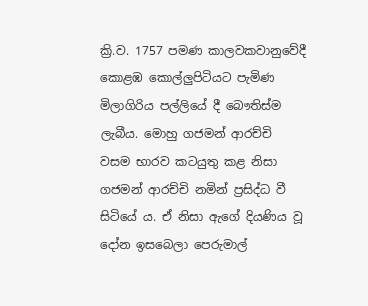ක්‍රි.ව. 1757 පමණ කාලවකවානුවේදී කොළඹ කොල්ලුපිටියට පැමිණ මිලාගිරිය පල්ලියේ දී බෞතිස්‌ම ලැබීය. මොහු ගජමන් ආරච්චි වසම භාරව කටයුතු කළ නිසා ගජමන් ආරච්චි නමින් ප්‍රසිද්ධ වී සිටියේ ය. ඒ නිසා ඇගේ දියණිය වූ දෝන ඉසබෙලා පෙරුමාල්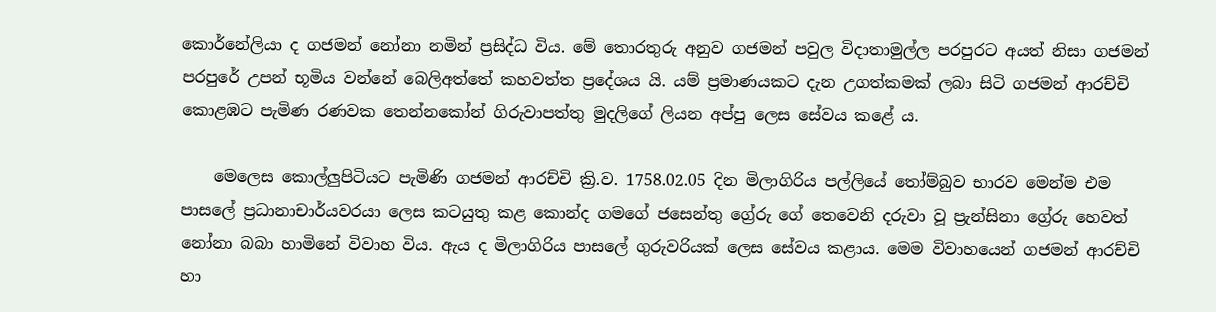කොර්නේලියා ද ගජමන් නෝනා නමින් ප්‍රසිද්ධ විය. මේ තොරතුරු අනුව ගජමන් පවුල විදාතාමුල්ල පරපුරට අයත් නිසා ගජමන් පරපුරේ උපන් භූමිය වන්නේ බෙලිඅත්තේ කහවත්ත ප්‍රදේශය යි. යම් ප්‍රමාණයකට දැන උගත්කමක්‌ ලබා සිටි ගජමන් ආරච්චි කොළඹට පැමිණ රණවක තෙන්නකෝන් ගිරුවාපත්තු මුදලිගේ ලියන අප්පු ලෙස සේවය කළේ ය.

    මෙලෙස කොල්ලුපිටියට පැමිණි ගජමන් ආරච්චි ක්‍රි.ව. 1758.02.05 දින මිලාගිරිය පල්ලියේ තෝම්බුව භාරව මෙන්ම එම පාසලේ ප්‍රධානාචාර්යවරයා ලෙස කටයුතු කළ කොන්ද ගමගේ ජසෙන්තු ග්‍රේරු ගේ තෙවෙනි දරුවා වූ ප්‍රැන්සිනා ග්‍රේරු හෙවත් නෝනා බබා හාමිනේ විවාහ විය. ඇය ද මිලාගිරිය පාසලේ ගුරුවරියක්‌ ලෙස සේවය කළාය. මෙම විවාහයෙන් ගජමන් ආරච්චි හා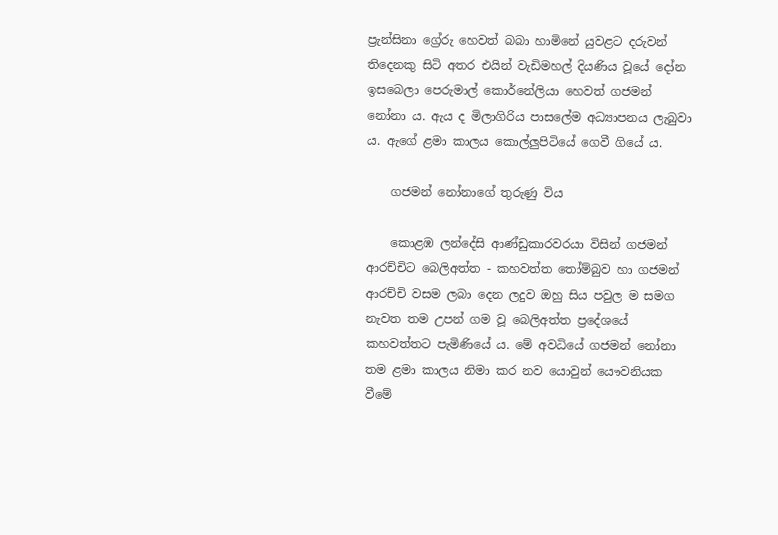ප්‍රැන්සිනා ග්‍රේරු හෙවත් බබා හාමිනේ යුවළට දරුවන් තිදෙනකු සිටි අතර එයින් වැඩිමහල් දියණිය වූයේ දෝන ඉසබෙලා පෙරුමාල් කොර්නේලියා හෙවත් ගජමන් නෝනා ය. ඇය ද මිලාගිරිය පාසලේම අධ්‍යාපනය ලැබුවා ය. ඇගේ ළමා කාලය කොල්ලුපිටියේ ගෙවී ගියේ ය.

    ගජමන් නෝනාගේ තුරුණු විය

    කොළඹ ලන්දේසි ආණ්‌ඩුකාරවරයා විසින් ගජමන් ආරච්චිට බෙලිඅත්ත - කහවත්ත තෝම්බුව හා ගජමන් ආරච්චි වසම ලබා දෙන ලදුව ඔහු සිය පවුල ම සමග නැවත තම උපන් ගම වූ බෙලිඅත්ත ප්‍රදේශයේ කහවත්තට පැමිණියේ ය. මේ අවධියේ ගජමන් නෝනා තම ළමා කාලය නිමා කර නව යොවුන් යෞවනියක වීමේ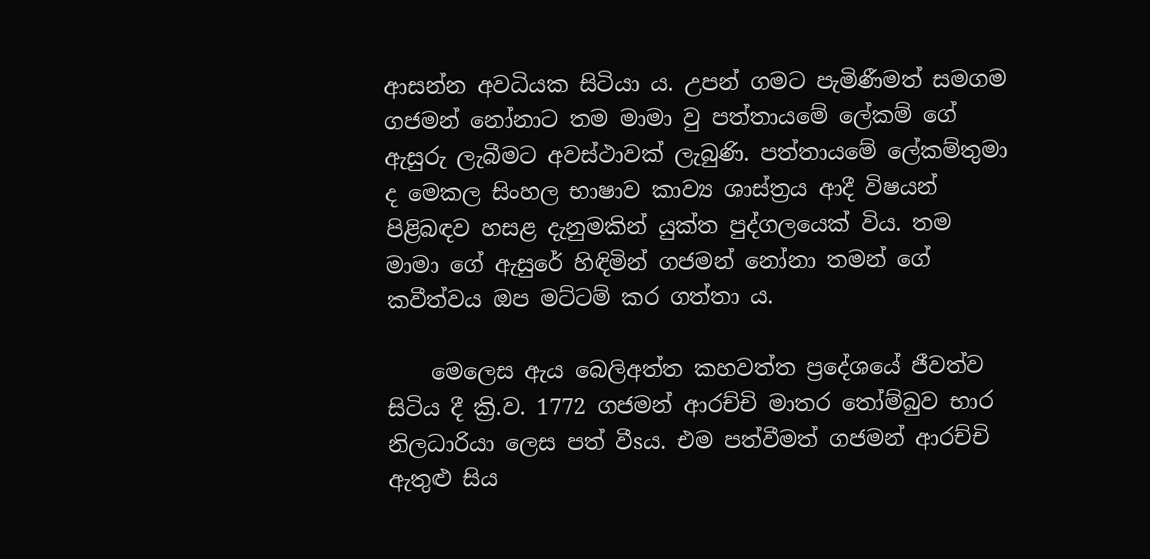ආසන්න අවධියක සිටියා ය. උපන් ගමට පැමිණීමත් සමගම ගජමන් නෝනාට තම මාමා වු පත්තායමේ ලේකම් ගේ ඇසුරු ලැබීමට අවස්‌ථාවක්‌ ලැබුණි. පත්තායමේ ලේකම්තුමා ද මෙකල සිංහල භාෂාව කාව්‍ය ශාස්‌ත්‍රය ආදී විෂයන් පිළිබඳව හසළ දැනුමකින් යුක්‌ත පුද්ගලයෙක්‌ විය. තම මාමා ගේ ඇසුරේ හිඳිමින් ගජමන් නෝනා තමන් ගේ කවීත්වය ඔප මට්‌ටම් කර ගත්තා ය.

    මෙලෙස ඇය බෙලිඅත්ත කහවත්ත ප්‍රදේශයේ ජීවත්ව සිටිය දී ක්‍රි.ව. 1772 ගජමන් ආරච්චි මාතර තෝම්බුව භාර නිලධාරියා ලෙස පත් වීsය. එම පත්වීමත් ගජමන් ආරච්චි ඇතුළු සිය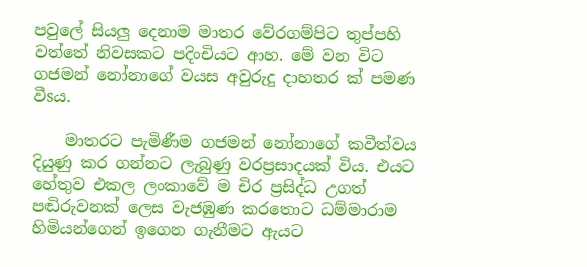පවුලේ සියලු දෙනාම මාතර වේරගම්පිට තුප්පහි වත්තේ නිවසකට පදිංචියට ආහ. මේ වන විට ගජමන් නෝනාගේ වයස අවුරුදු දාහතර ක්‌ පමණ වීsය.

    මාතරට පැමිණීම ගජමන් නෝනාගේ කවීත්වය දියුණු කර ගන්නට ලැබුණු වරප්‍රසාදයක්‌ විය. එයට හේතුව එකල ලංකාවේ ම චිර ප්‍රසිද්ධ උගත් පඬිරුවනක්‌ ලෙස වැජඹුණ කරතොට ධම්මාරාම හිමියන්ගෙන් ඉගෙන ගැනීමට ඇයට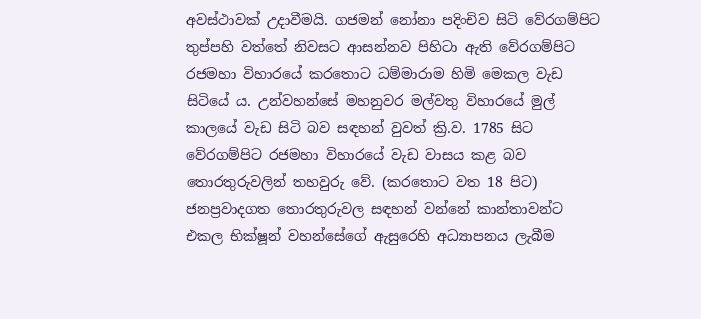අවස්‌ථාවක්‌ උදාවීමයි. ගජමන් නෝනා පදිංචිව සිටි වේරගම්පිට තුප්පහි වත්තේ නිවසට ආසන්නව පිහිටා ඇති වේරගම්පිට රජමහා විහාරයේ කරතොට ධම්මාරාම හිමි මෙකල වැඩ සිටියේ ය. උන්වහන්සේ මහනුවර මල්වතු විහාරයේ මුල් කාලයේ වැඩ සිටි බව සඳහන් වුවත් ක්‍රි.ව. 1785 සිට වේරගම්පිට රජමහා විහාරයේ වැඩ වාසය කළ බව තොරතුරුවලින් තහවුරු වේ. (කරතොට වත 18 පිට) ජනප්‍රවාදගත තොරතුරුවල සඳහන් වන්නේ කාන්තාවන්ට එකල භික්‌ෂූන් වහන්සේගේ ඇසුරෙහි අධ්‍යාපනය ලැබීම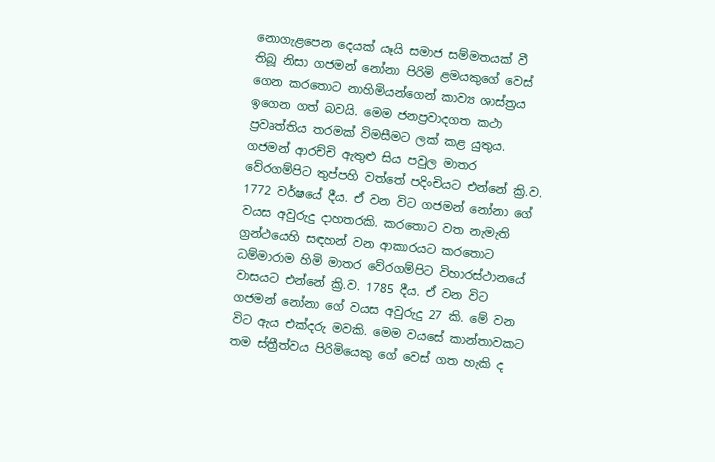නොගැළපෙන දෙයක්‌ යෑයි සමාජ සම්මතයක්‌ වී තිබූ නිසා ගජමන් නෝනා පිරිමි ළමයකුගේ වෙස්‌ ගෙන කරතොට නාහිමියන්ගෙන් කාව්‍ය ශාස්‌ත්‍රය ඉගෙන ගත් බවයි. මෙම ජනප්‍රවාදගත කථා ප්‍රවෘත්තිය තරමක්‌ විමසීමට ලක්‌ කළ යුතුය. ගජමන් ආරච්චි ඇතුළු සිය පවුල මාතර වේරගම්පිට තුප්පහි වත්තේ පදිංචියට එන්නේ ක්‍රි.ව. 1772 වර්ෂයේ දීය. ඒ වන විට ගජමන් නෝනා ගේ වයස අවුරුදු දාහතරකි. කරතොට වත නැමැති ග්‍රන්ථයෙහි සඳහන් වන ආකාරයට කරතොට ධම්මාරාම හිමි මාතර වේරගම්පිට විහාරස්‌ථානයේ වාසයට එන්නේ ක්‍රි.ව. 1785 දීය. ඒ වන විට ගජමන් නෝනා ගේ වයස අවුරුදු 27 කි. මේ වන විට ඇය එක්‌දරු මවකි. මෙම වයසේ කාන්තාවකට තම ස්‌ත්‍රීත්වය පිරිමියෙකු ගේ වෙස්‌ ගත හැකි ද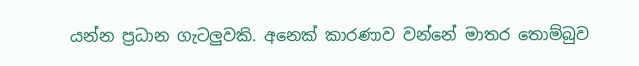යන්න ප්‍රධාන ගැටලුවකි. අනෙක්‌ කාරණාව වන්නේ මාතර තොම්බුව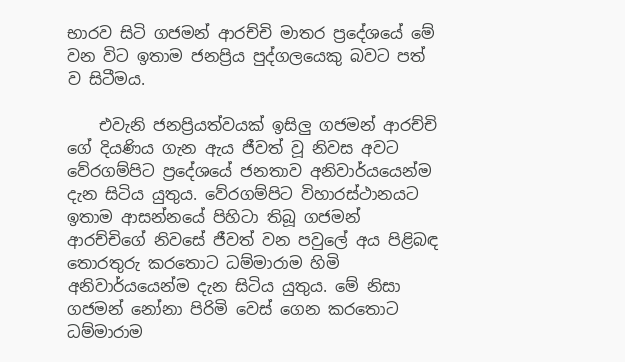භාරව සිටි ගජමන් ආරච්චි මාතර ප්‍රදේශයේ මේ වන විට ඉතාම ජනප්‍රිය පුද්ගලයෙකු බවට පත් ව සිටීමය.

    එවැනි ජනප්‍රියත්වයක්‌ ඉසිලු ගජමන් ආරච්චි ගේ දියණිය ගැන ඇය ජීවත් වූ නිවස අවට වේරගම්පිට ප්‍රදේශයේ ජනතාව අනිවාර්යයෙන්ම දැන සිටිය යුතුය. වේරගම්පිට විහාරස්‌ථානයට ඉතාම ආසන්නයේ පිහිටා තිබූ ගජමන් ආරච්චිගේ නිවසේ ජීවත් වන පවුලේ අය පිළිබඳ තොරතුරු කරතොට ධම්මාරාම හිමි අනිවාර්යයෙන්ම දැන සිටිය යුතුය. මේ නිසා ගජමන් නෝනා පිරිමි වෙස්‌ ගෙන කරතොට ධම්මාරාම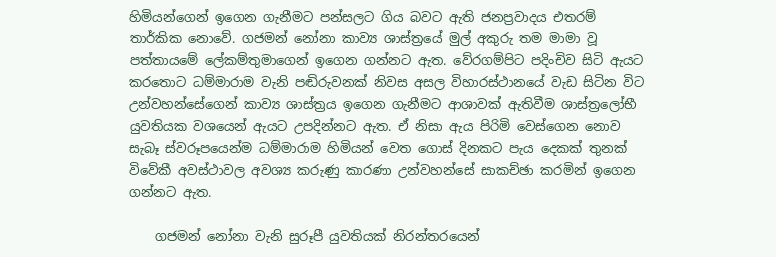හිමියන්ගෙන් ඉගෙන ගැනීමට පන්සලට ගිය බවට ඇති ජනප්‍රවාදය එතරම් තාර්කික නොවේ. ගජමන් නෝනා කාව්‍ය ශාස්‌ත්‍රයේ මුල් අකුරු තම මාමා වූ පත්තායමේ ලේකම්තුමාගෙන් ඉගෙන ගන්නට ඇත. වේරගම්පිට පදිංචිව සිටි ඇයට කරතොට ධම්මාරාම වැනි පඬිරුවනක්‌ නිවස අසල විහාරස්‌ථානයේ වැඩ සිටින විට උන්වහන්සේගෙන් කාව්‍ය ශාස්‌ත්‍රය ඉගෙන ගැනීමට ආශාවක්‌ ඇතිවීම ශාස්‌ත්‍රලෝභී යුවතියක වශයෙන් ඇයට උපදින්නට ඇත. ඒ නිසා ඇය පිරිමි වෙස්‌ගෙන නොව සැබෑ ස්‌වරූපයෙන්ම ධම්මාරාම හිමියන් වෙත ගොස්‌ දිනකට පැය දෙකක්‌ තුනක්‌ විවේකී අවස්‌ථාවල අවශ්‍ය කරුණු කාරණා උන්වහන්සේ සාකච්ඡා කරමින් ඉගෙන ගන්නට ඇත.

    ගජමන් නෝනා වැනි සුරූපී යුවතියක්‌ නිරන්තරයෙන්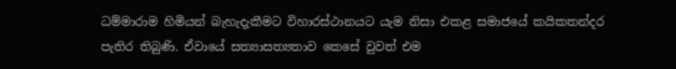ධම්මාරාම හිමියන් බැහැදැකීමට විහාරස්‌ථානයට යැම නිසා එකළ සමාජයේ කයිකතන්දර පැතිර තිබුණි. ඒවායේ සත්‍යාසත්‍යතාව කෙසේ වුවත් එම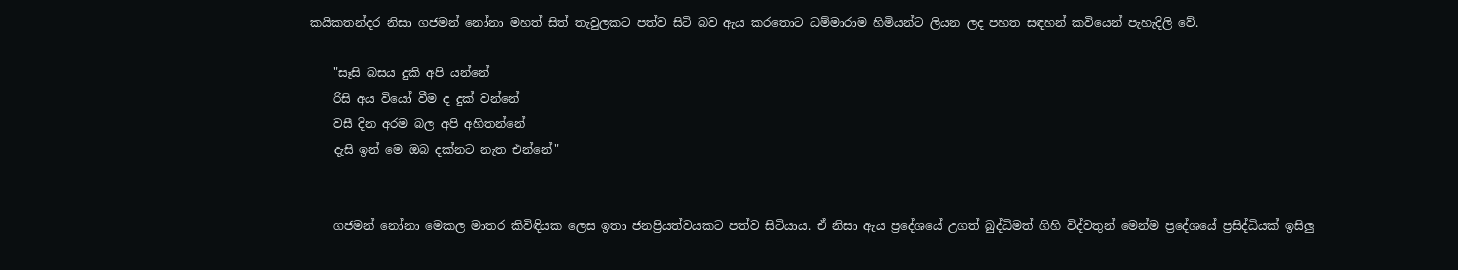කයිකතන්දර නිසා ගජමන් නෝනා මහත් සිත් තැවුලකට පත්ව සිටි බව ඇය කරතොට ධම්මාරාම හිමියන්ට ලියන ලද පහත සඳහන් කවියෙන් පැහැදිලි වේ.

    "සෑසි බසය දුකි අපි යන්නේ
    රිසි අය වියෝ වීම ද දුක්‌ වන්නේ
    වසී දින අරම බල අපි අහිතන්නේ
    දැසි ඉන් මෙ ඔබ දක්‌නට නැත එන්නේ"


    ගජමන් නෝනා මෙකල මාතර කිවිඳියක ලෙස ඉතා ජනප්‍රියත්වයකට පත්ව සිටියාය. ඒ නිසා ඇය ප්‍රදේශයේ උගත් බුද්ධිමත් ගිහි විද්වතුන් මෙන්ම ප්‍රදේශයේ ප්‍රසිද්ධියක්‌ ඉසිලු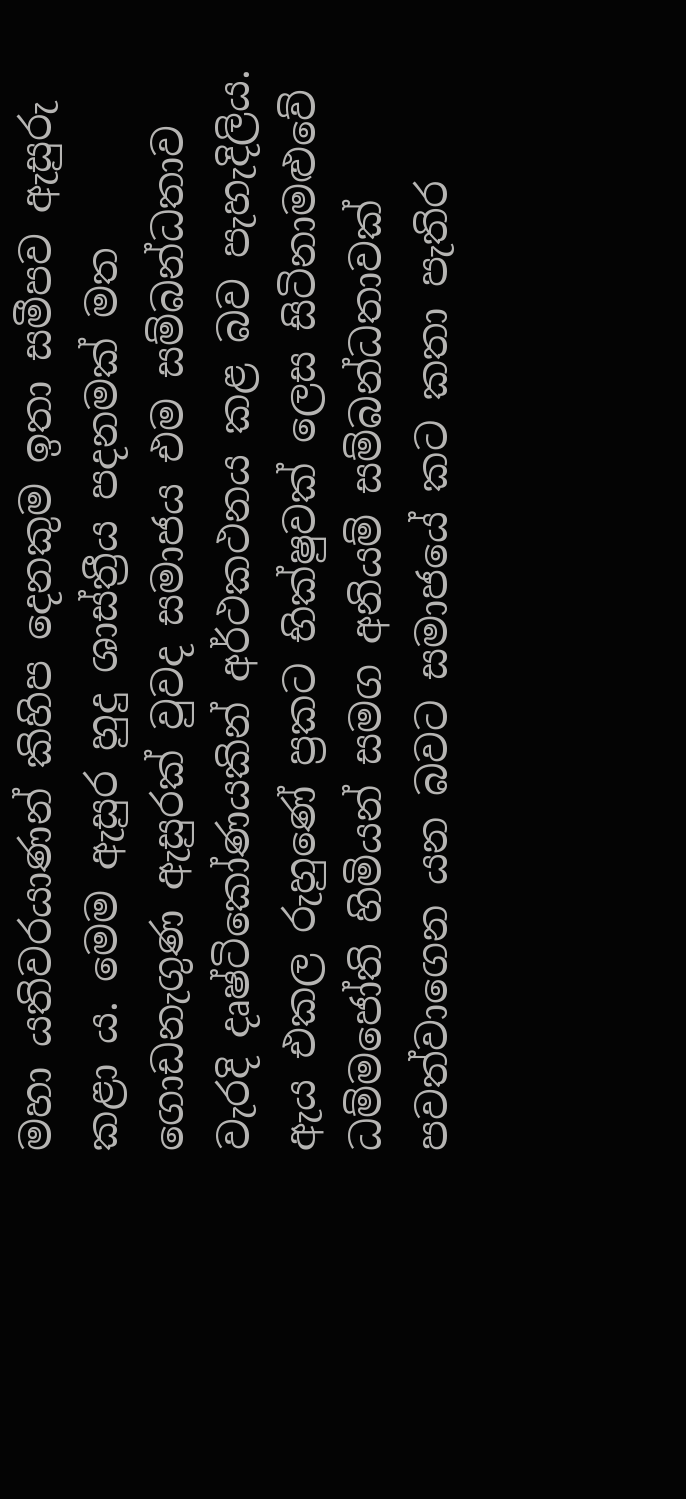මහා යතිවරයාණන් කිහිප දෙනකුම ඉතා සමීපව ඇසුරු කළා ය. මෙම ඇසුර හුදු ශාස්‌ත්‍රීය පදනමක්‌ මත ගොඩනැගුණ ඇසුරක්‌ වුවද සමාජය එම සම්බන්ධතාව වැරදි දෘෂ්ටිකෝණයකින් අර්ථකථනය කළ බව පැහැදිලිය. ඇය එකල රුහුණේ ප්‍රකට භික්‌ෂුවක්‌ ලෙස සිටිනාමළුවේ ධම්මජෝති හිමියන් සමග අනියම් සම්බන්ධතාවක්‌ පවත්වාගෙන යන බවට සමාජයේ කට කතා පැතිර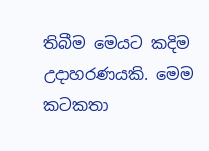තිබීම මෙයට කදිම උදාහරණයකි. මෙම කටකතා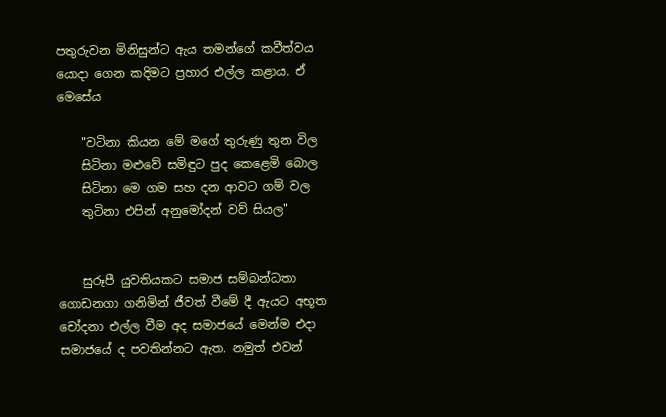පතුරුවන මිනිසුන්ට ඇය තමන්ගේ කවීත්වය යොදා ගෙන කදිමට ප්‍රහාර එල්ල කළාය. ඒ මෙසේය

    "වටිනා කියන මේ මගේ තුරුණු තුන විල
    සිටිනා මළුවේ සමිඳුට පුද කෙළෙමි බොල
    සිටිනා මෙ ගම සහ දන ආවට ගම් වල
    තුටිනා එපින් අනුමෝදන් වව් සියල"


    සුරූපී යුවතියකට සමාජ සම්බන්ධතා ගොඩනගා ගනිමින් ජීවත් වීමේ දී ඇයට අභූත චෝදනා එල්ල වීම අද සමාජයේ මෙන්ම එදා සමාජයේ ද පවතින්නට ඇත. නමුත් එවන්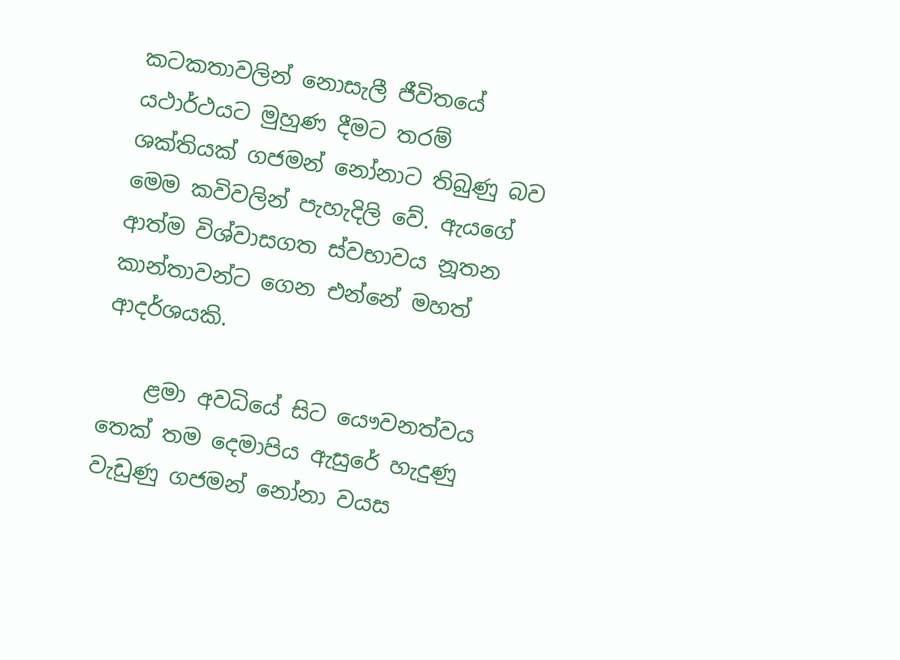කටකතාවලින් නොසැලී ජීවිතයේ යථාර්ථයට මුහුණ දීමට තරම් ශක්‌තියක්‌ ගජමන් නෝනාට තිබුණු බව මෙම කවිවලින් පැහැදිලි වේ. ඇයගේ ආත්ම විශ්වාසගත ස්‌වභාවය නූතන කාන්තාවන්ට ගෙන එන්නේ මහත් ආදර්ශයකි.

    ළමා අවධියේ සිට යෞවනත්වය තෙක්‌ තම දෙමාපිය ඇසුරේ හැදුණු වැඩුණු ගජමන් නෝනා වයස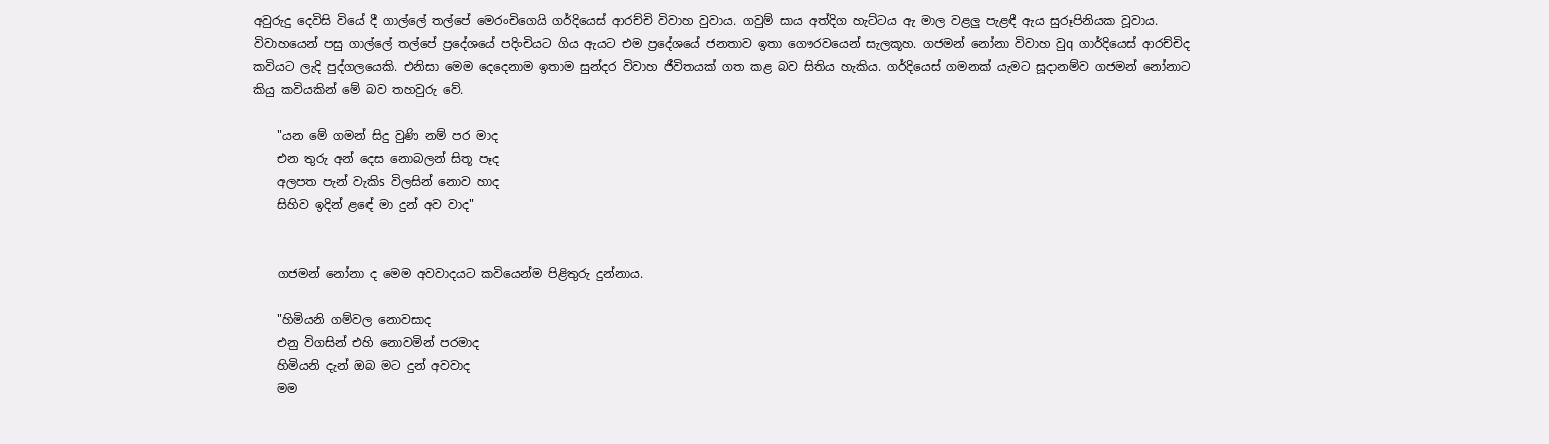අවුරුදු දෙවිසි වියේ දී ගාල්ලේ තල්පේ මෙරංචිගෙයි ගර්දියෙස්‌ ආරච්චි විවාහ වුවාය. ගවුම් සාය අත්දිග හැට්‌ටය ඇ මාල වළලු පැළඳී ඇය සුරූපිනියක වූවාය. විවාහයෙන් පසු ගාල්ලේ තල්පේ ප්‍රදේශයේ පදිංචියට ගිය ඇයට එම ප්‍රදේශයේ ජනතාව ඉතා ගෞරවයෙන් සැලකූහ. ගජමන් නෝනා විවාහ වුq ගාර්දියෙස්‌ ආරච්චිද කවියට ලැදි පුද්ගලයෙකි. එනිසා මෙම දෙදෙනාම ඉතාම සුන්දර විවාහ ජීවිතයක්‌ ගත කළ බව සිතිය හැකිය. ගර්දියෙස්‌ ගමනක්‌ යැමට සූදානම්ව ගජමන් නෝනාට කියු කවියකින් මේ බව තහවුරු වේ.

    "යන මේ ගමන් සිදු වුණි නම් පර මාද
    එන තුරු අන් දෙස නොබලන් සිතූ පෑද
    අලපත පැන් වැකිs විලසින් නොව හාද
    සිහිව ඉදින් ළඳේ මා දුන් අව වාද"


    ගජමන් නෝනා ද මෙම අවවාදයට කවියෙන්ම පිළිතුරු දුන්නාය.

    "හිමියනි ගම්වල නොවසාද
    එනු විගසින් එහි නොවමින් පරමාද
    හිමියනි දැන් ඔබ මට දුන් අවවාද
    මම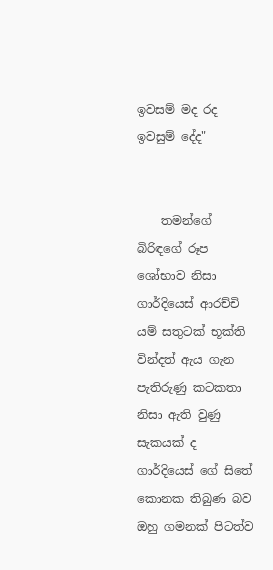ඉවසම් මද රද ඉවසුම් දේද"


    තමන්ගේ බිරිඳගේ රූප ශෝභාව නිසා ගාර්දියෙස්‌ ආරච්චි යම් සතුටක්‌ භූක්‌ති වින්දත් ඇය ගැන පැතිරුණු කටකතා නිසා ඇති වුණු සැකයක්‌ ද ගාර්දියෙස්‌ ගේ සිතේ කොනක තිබුණ බව ඔහු ගමනක්‌ පිටත්ව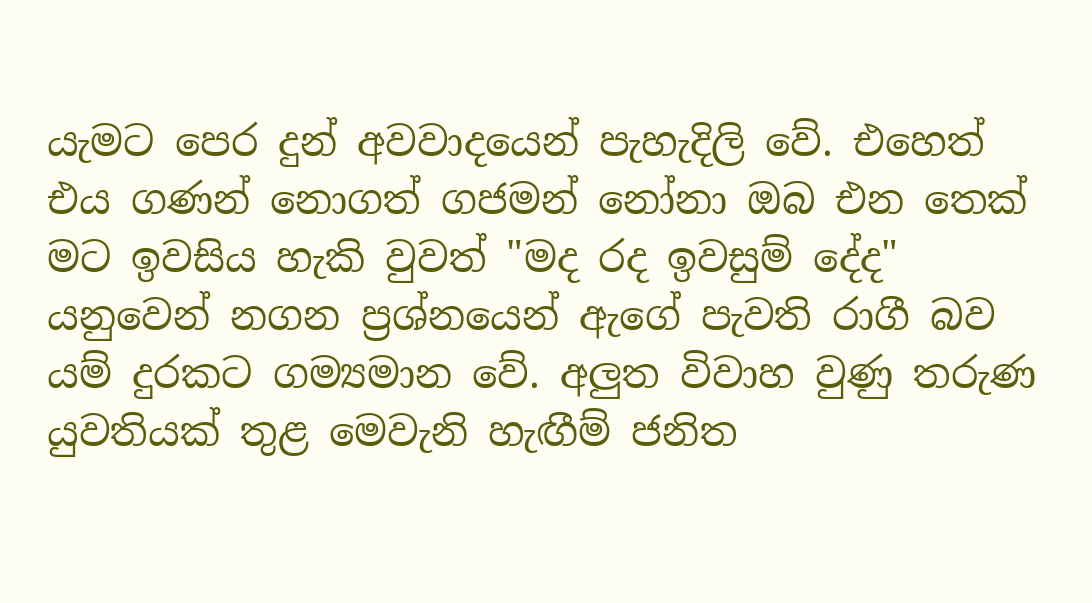යැමට පෙර දුන් අවවාදයෙන් පැහැදිලි වේ. එහෙත් එය ගණන් නොගත් ගජමන් නෝනා ඔබ එන තෙක්‌ මට ඉවසිය හැකි වුවත් "මද රද ඉවසුම් දේද" යනුවෙන් නගන ප්‍රශ්නයෙන් ඇගේ පැවති රාගී බව යම් දුරකට ගම්‍යමාන වේ. අලුත විවාහ වුණු තරුණ යුවතියක්‌ තුළ මෙවැනි හැඟීම් ජනිත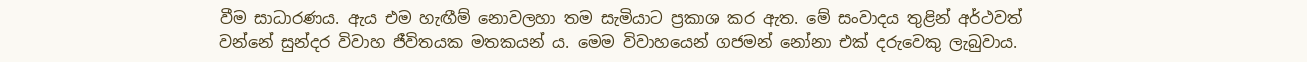වීම සාධාරණය. ඇය එම හැඟීම් නොවලහා තම සැමියාට ප්‍රකාශ කර ඇත. මේ සංවාදය තුළින් අර්ථවත් වන්නේ සුන්දර විවාහ ජීවිතයක මතකයන් ය. මෙම විවාහයෙන් ගජමන් නෝනා එක්‌ දරුවෙකු ලැබුවාය.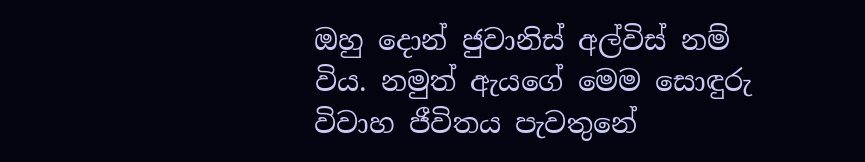ඔහු දොන් ජුවානිස්‌ අල්විස්‌ නම් විය. නමුත් ඇයගේ මෙම සොඳුරු විවාහ ජීවිතය පැවතුනේ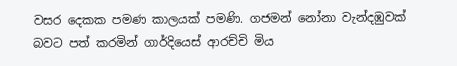වසර දෙකක පමණ කාලයක්‌ පමණි. ගජමන් නෝනා වැන්දඹුවක්‌ බවට පත් කරමින් ගාර්දියෙස්‌ ආරච්චි මිය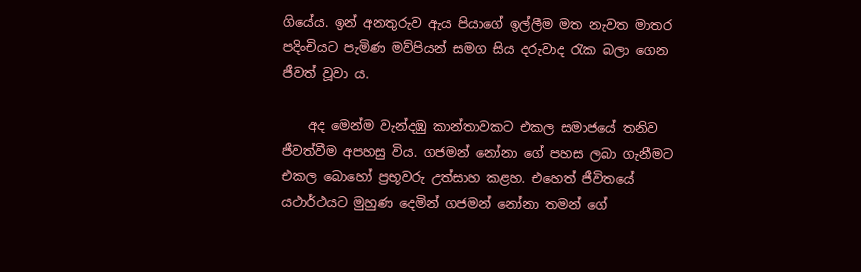ගියේය. ඉන් අනතුරුව ඇය පියාගේ ඉල්ලීම මත නැවත මාතර පදිංචියට පැමිණ මව්පියන් සමග සිය දරුවාද රැක බලා ගෙන ජීවත් වූවා ය.

    අද මෙන්ම වැන්දඹු කාන්තාවකට එකල සමාජයේ තනිව ජීවත්වීම අපහසු විය. ගජමන් නෝනා ගේ පහස ලබා ගැනීමට එකල බොහෝ ප්‍රභූවරු උත්සාහ කළහ. එහෙත් ජීවිතයේ යථාර්ථයට මුහුණ දෙමින් ගජමන් නෝනා තමන් ගේ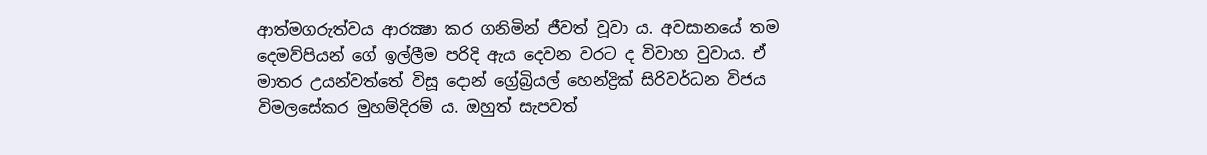ආත්මගරුත්වය ආරක්‍ෂා කර ගනිමින් ජීවත් වූවා ය. අවසානයේ තම දෙමව්පියන් ගේ ඉල්ලීම පරිදි ඇය දෙවන වරට ද විවාහ වුවාය. ඒ මාතර උයන්වත්තේ විසූ දොන් ග්‍රේබ්‍රියල් හෙන්ද්‍රික්‌ සිරිවර්ධන විජය විමලසේකර මුහම්දිරම් ය. ඔහුත් සැපවත්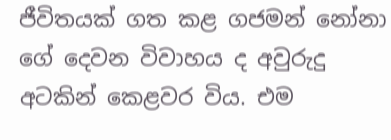ජීවිතයක්‌ ගත කළ ගජමන් නෝනා ගේ දෙවන විවාහය ද අවුරුදු අටකින් කෙළවර විය. එම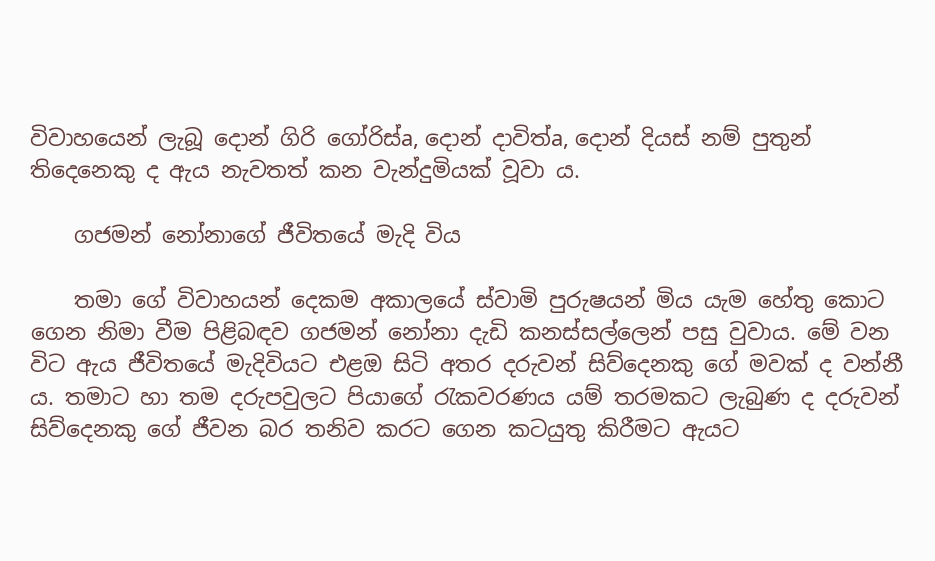විවාහයෙන් ලැබූ දොන් ගිරි ගෝරිස්‌a, දොන් දාවිත්a, දොන් දියස්‌ නම් පුතුන් තිදෙනෙකු ද ඇය නැවතත් කන වැන්දුමියක්‌ වූවා ය.

    ගජමන් නෝනාගේ ජීවිතයේ මැදි විය

    තමා ගේ විවාහයන් දෙකම අකාලයේ ස්‌වාමි පුරුෂයන් මිය යැම හේතු කොට ගෙන නිමා වීම පිළිබඳව ගජමන් නෝනා දැඩි කනස්‌සල්ලෙන් පසු වුවාය. මේ වන විට ඇය ජීවිතයේ මැදිවියට එළඔ සිටි අතර දරුවන් සිව්දෙනකු ගේ මවක්‌ ද වන්නී ය. තමාට හා තම දරුපවුලට පියාගේ රැකවරණය යම් තරමකට ලැබුණ ද දරුවන් සිව්දෙනකු ගේ ජීවන බර තනිව කරට ගෙන කටයුතු කිරීමට ඇයට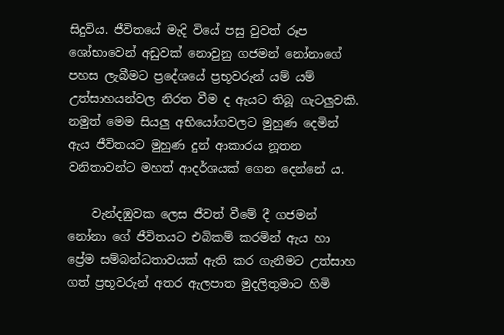සිදුවිය. ජීවිතයේ මැදි වියේ පසු වුවත් රූප ශෝභාවෙන් අඩුවක්‌ නොවුනු ගජමන් නෝනාගේ පහස ලැබීමට ප්‍රදේශයේ ප්‍රභූවරුන් යම් යම් උත්සාහයන්වල නිරත වීම ද ඇයට තිබූ ගැටලුවකි. නමුත් මෙම සියලු අභියෝගවලට මුහුණ දෙමින් ඇය ජීවිතයට මුහුණ දුන් ආකාරය නූතන වනිතාවන්ට මහත් ආදර්ශයක්‌ ගෙන දෙන්නේ ය.

    වැන්දඹුවක ලෙස ජීවත් වීමේ දී ගජමන් නෝනා ගේ ජීවිතයට එබිකම් කරමින් ඇය හා ප්‍රේම සම්බන්ධතාවයක්‌ ඇති කර ගැනීමට උත්සාහ ගත් ප්‍රභූවරුන් අතර ඇලපාත මුදලිතුමාට හිමි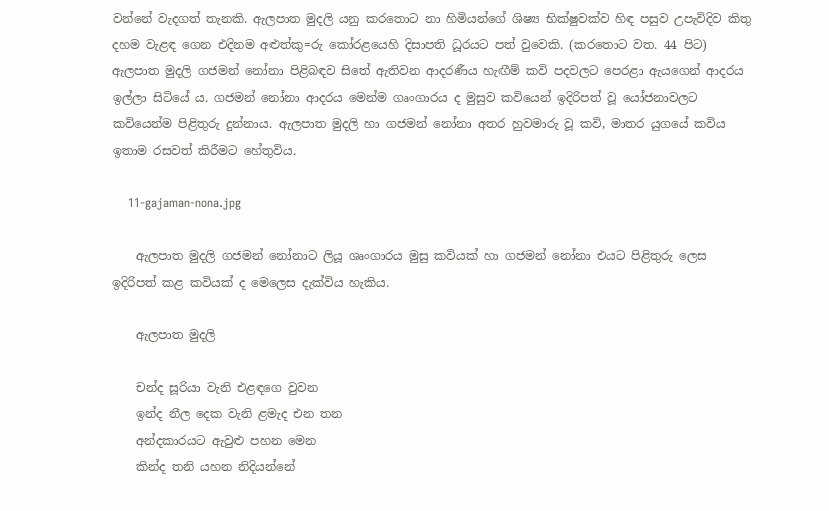වන්නේ වැදගත් තැනකි. ඇලපාත මුදලි යනු කරතොට නා හිමියන්ගේ ශිෂ්‍ය භික්‌ෂුවක්‌ව හිඳ පසුව උපැවිදිව කිතු දහම වැළඳ ගෙන එදිනම අළුත්කු=රු කෝරළයෙහි දිසාපති ධූරයට පත් වුවෙකි. (කරතොට වත. 44 පිට) ඇලපාත මුදලි ගජමන් නෝනා පිළිබඳව සිතේ ඇතිවන ආදරණීය හැඟීම් කවි පදවලට පෙරළා ඇයගෙන් ආදරය ඉල්ලා සිටියේ ය. ගජමන් නෝනා ආදරය මෙන්ම ගෘංගාරය ද මුසුව කවියෙන් ඉදිරිපත් වූ යෝජනාවලට කවියෙන්ම පිළිතුරු දුන්නාය. ඇලපාත මුදලි හා ගජමන් නෝනා අතර හුවමාරු වූ කවි, මාතර යුගයේ කවිය ඉතාම රසවත් කිරීමට හේතුවිය.

    11-gajaman-nona.jpg

    ඇලපාත මුදලි ගජමන් නෝනාට ලියූ ශෘංගාරය මුසු කවියක්‌ හා ගජමන් නෝනා එයට පිළිතුරු ලෙස ඉදිරිපත් කළ කවියක්‌ ද මෙලෙස දැක්‌විය හැකිය.

    ඇලපාත මුදලි

    චන්ද සූරියා වැනි එළඳගෙ වුවන
    ඉන්ද නීල දෙක වැනි ළමැද එන තන
    අන්දකාරයට ඇවුළු පහන මෙන
    කින්ද තනි යහන නිදියන්නේ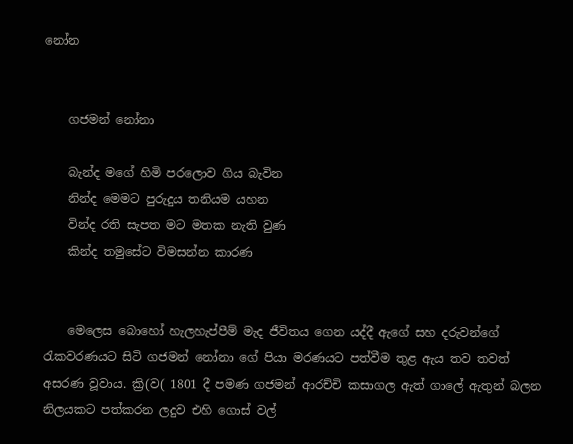නෝන


    ගජමන් නෝනා

    බැන්ද මගේ හිමි පරලොව ගිය බැවින
    නින්ද මෙමට පුරුදුය තනියම යහන
    වින්ද රති සැපත මට මතක නැති වුණ
    කින්ද තමුසේට විමසන්න කාරණ


    මෙලෙස බොහෝ හැලහැප්පීම් මැද ජීවිතය ගෙන යද්දී ඇගේ සහ දරුවන්ගේ රැකවරණයට සිටි ගජමන් නෝනා ගේ පියා මරණයට පත්වීම තුළ ඇය තව තවත් අසරණ වූවාය. ක්‍රි(ව( 1801 දී පමණ ගජමන් ආරච්චි කසාගල ඇත් ගාලේ ඇතුන් බලන නිලයකට පත්කරන ලදුව එහි ගොස්‌ වල්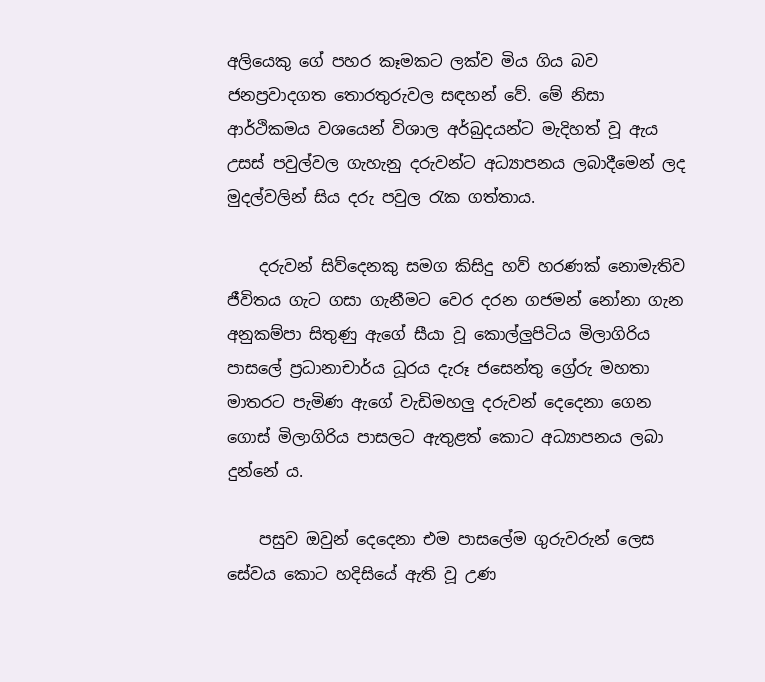අලියෙකු ගේ පහර කෑමකට ලක්‌ව මිය ගිය බව ජනප්‍රවාදගත තොරතුරුවල සඳහන් වේ. මේ නිසා ආර්ථිකමය වශයෙන් විශාල අර්බුදයන්ට මැදිහත් වූ ඇය උසස්‌ පවුල්වල ගැහැනු දරුවන්ට අධ්‍යාපනය ලබාදීමෙන් ලද මුදල්වලින් සිය දරු පවුල රැක ගත්තාය.

    දරුවන් සිව්දෙනකු සමග කිසිදු හව් හරණක්‌ නොමැතිව ජීවිතය ගැට ගසා ගැනීමට වෙර දරන ගජමන් නෝනා ගැන අනුකම්පා සිතුණු ඇගේ සීයා වූ කොල්ලුපිටිය මිලාගිරිය පාසලේ ප්‍රධානාචාර්ය ධූරය දැරූ ජසෙන්තු ග්‍රේරු මහතා මාතරට පැමිණ ඇගේ වැඩිමහලු දරුවන් දෙදෙනා ගෙන ගොස්‌ මිලාගිරිය පාසලට ඇතුළත් කොට අධ්‍යාපනය ලබා දුන්නේ ය.

    පසුව ඔවුන් දෙදෙනා එම පාසලේම ගුරුවරුන් ලෙස සේවය කොට හදිසියේ ඇති වූ උණ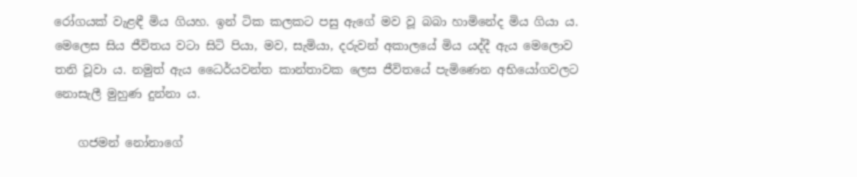රෝගයක්‌ වැළඳී මිය ගියහ. ඉන් ටික කලකට පසු ඇගේ මව වූ බබා හාමිනේද මිය ගියා ය. මෙලෙස සිය ජීවිතය වටා සිටි පියා, මව, සැමියා, දරුවන් අකාලයේ මිය යද්දී ඇය මෙලොව තනි වූවා ය. නමුත් ඇය ධෛර්යවන්ත කාන්තාවක ලෙස ජීවිතයේ පැමිණෙන අභියෝගවලට නොසැලී මුහුණ දුන්නා ය.

    ගජමන් නෝනාගේ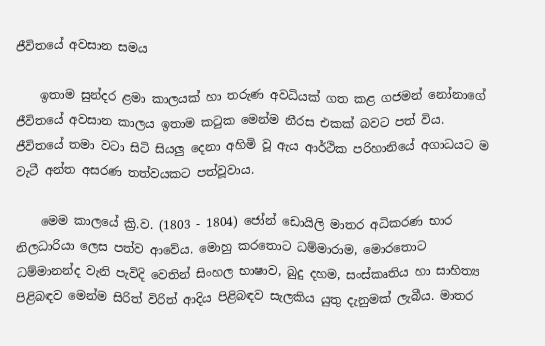ජීවිතයේ අවසාන සමය

    ඉතාම සුන්දර ළමා කාලයක්‌ හා තරුණ අවධියක්‌ ගත කළ ගජමන් නෝනාගේ ජීවිතයේ අවසාන කාලය ඉතාම කටුක මෙන්ම නීරස එකක්‌ බවට පත් විය. ජීවිතයේ තමා වටා සිටි සියලු දෙනා අහිමි වූ ඇය ආර්ථික පරිහානියේ අගාධයට ම වැටී අන්ත අසරණ තත්වයකට පත්වූවාය.

    මෙම කාලයේ ක්‍රි.ව. (1803 - 1804) ජෝන් ඩොයිලි මාතර අධිකරණ භාර නිලධාරියා ලෙස පත්ව ආවේය. මොහු කරතොට ධම්මාරාම, මොරතොට ධම්මානන්ද වැනි පැවිදි වෙතින් සිංහල භාෂාව, බුදු දහම, සංස්‌කෘතිය හා සාහිත්‍ය පිළිබඳව මෙන්ම සිරිත් විරිත් ආදිය පිළිබඳව සැලකිය යුතු දැනුමක්‌ ලැබීය. මාතර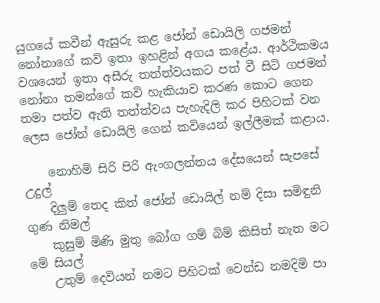යුගයේ කවීන් ඇසුරු කළ ජෝන් ඩොයිලි ගජමන් නෝනාගේ කවි ඉතා ඉහළින් අගය කළේය. ආර්ථිකමය වශයෙන් ඉතා අසීරු තත්ත්වයකට පත් වී සිටි ගජමන් නෝනා තමන්ගේ කවි හැකියාව කරණ කොට ගෙන තමා පත්ව ඇති තත්ත්වය පැහැදිලි කර පිහිටක්‌ වන ලෙස ජෝන් ඩොයිලි ගෙන් කවියෙන් ඉල්ලීමක්‌ කළාය.

    නොහිමි සිරි පිරි ඇංගලන්තය දේසයෙන් සැපසේ උදුල්
    දිලුම් තෙද කිත් ජෝන් ඩොයිල් නම් දිසා සමිඳුනි ගුණ නිමල්
    කුසුම් මිණි මුතු බෝග ගම් බිම් කිසිත් නැත මට මේ සියල්
    උතුම් දෙවියන් නමට පිහිටක්‌ වෙන්ඩ නමදිමි පා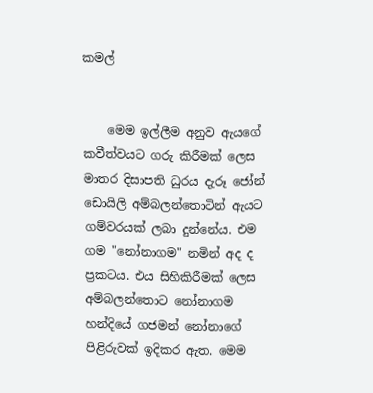කමල්


    මෙම ඉල්ලීම අනුව ඇයගේ කවීත්වයට ගරු කිරීමක්‌ ලෙස මාතර දිසාපති ධුරය දැරූ ජෝන් ඩොයිලි අම්බලන්තොටින් ඇයට ගම්වරයක්‌ ලබා දුන්නේය. එම ගම "නෝනාගම" නමින් අද ද ප්‍රකටය. එය සිහිකිරීමක්‌ ලෙස අම්බලන්තොට නෝනාගම හන්දියේ ගජමන් නෝනාගේ පිළිරුවක්‌ ඉදිකර ඇත. මෙම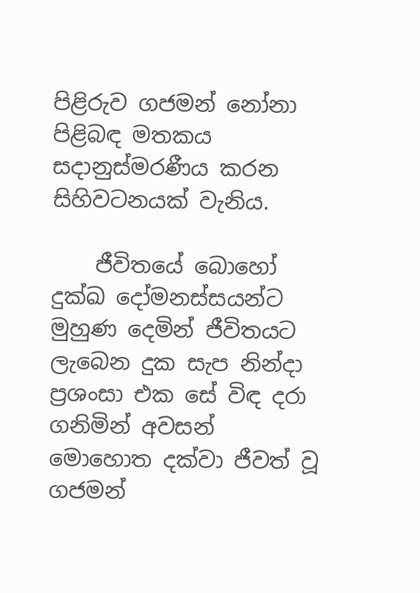පිළිරුව ගජමන් නෝනා පිළිබඳ මතකය සදානුස්‌මරණීය කරන සිහිවටනයක්‌ වැනිය.

    ජීවිතයේ බොහෝ දුක්‌ඛ දෝමනස්‌සයන්ට මුහුණ දෙමින් ජීවිතයට ලැබෙන දුක සැප නින්දා ප්‍රශංසා එක සේ විඳ දරා ගනිමින් අවසන් මොහොත දක්‌වා ජීවත් වූ ගජමන්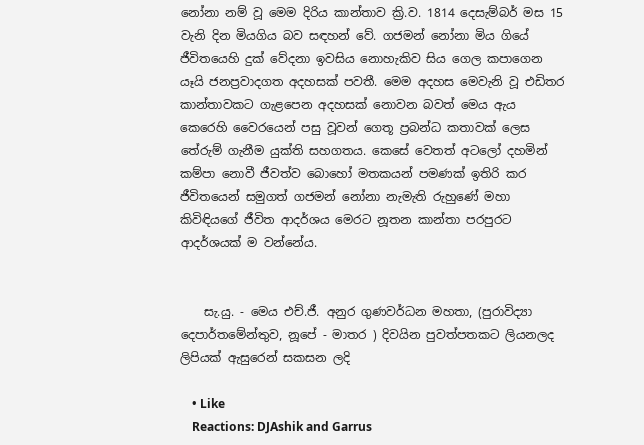නෝනා නම් වූ මෙම දිරිය කාන්තාව ක්‍රි.ව. 1814 දෙසැම්බර් මස 15 වැනි දින මියගිය බව සඳහන් වේ. ගජමන් නෝනා මිය ගියේ ජීවිතයෙහි දුක්‌ වේදනා ඉවසිය නොහැකිව සිය ගෙල කපාගෙන යෑයි ජනප්‍රවාදගත අදහසක්‌ පවතී. මෙම අදහස මෙවැනි වූ එඩිතර කාන්තාවකට ගැළපෙන අදහසක්‌ නොවන බවත් මෙය ඇය කෙරෙහි වෛරයෙන් පසු වූවන් ගෙතූ ප්‍රබන්ධ කතාවක්‌ ලෙස තේරුම් ගැනීම යුක්‌ති සහගතය. කෙසේ වෙතත් අටලෝ දහමින් කම්පා නොවී ජීවත්ව බොහෝ මතකයන් පමණක්‌ ඉතිරි කර ජීවිතයෙන් සමුගත් ගජමන් නෝනා නැමැති රුහුණේ මහා කිවිඳියගේ ජීවිත ආදර්ශය මෙරට නූතන කාන්තා පරපුරට ආදර්ශයක්‌ ම වන්නේය.


    සැ.යු. - මෙය එච්.ජී. අනුර ගුණවර්ධන මහතා, (පුරාවිද්‍යා දෙපාර්තමේන්තුව, නූපේ - මාතර ) දිවයින පුවත්පතකට ලියනලද ලිපියක් ඇසුරෙන් සකසන ලදි

    • Like
    Reactions: DJAshik and Garrus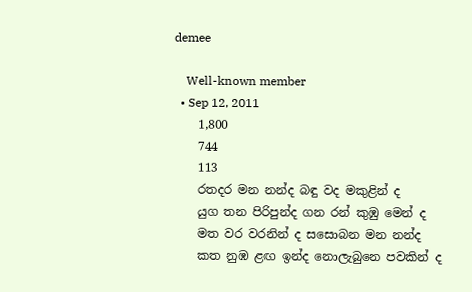demee

    Well-known member
  • Sep 12, 2011
    1,800
    744
    113
    රතදර මන නන්ද බඳු වද මකුළින් ද
    යුග තන පිරිපුන්ද ග‍න රන් කුඹු මෙන් ද
    මත වර වරනින් ද සසොබන මන නන්ද
    කත නුඹ ළඟ ඉන්ද නොලැබුනෙ පවකින් ද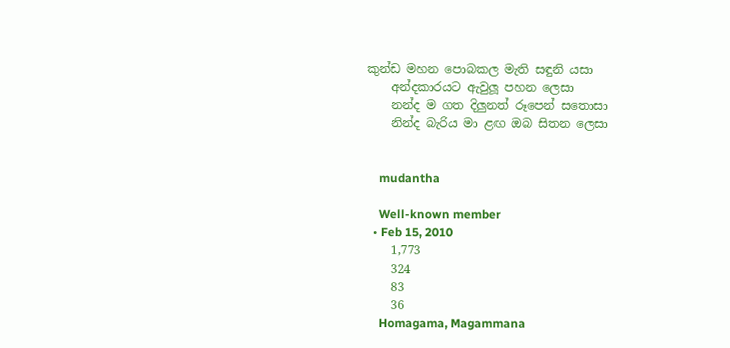කුන්ඩ මහන පොබකල මැති සඳුනි යසා
    අන්දකාරයට ඇවුලූ පහන ලෙසා
    නන්ද ම ගත දි‍ලුනත් රූපෙන් සතොසා
    නින්ද බැරිය මා ළඟ ඔබ සිතන ලෙසා


    mudantha

    Well-known member
  • Feb 15, 2010
    1,773
    324
    83
    36
    Homagama, Magammana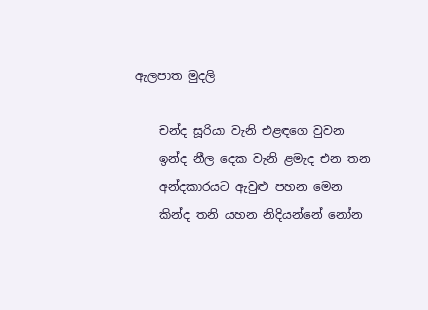ඇලපාත මුදලි

    චන්ද සූරියා වැනි එළඳගෙ වුවන
    ඉන්ද නීල දෙක වැනි ළමැද එන තන
    අන්දකාරයට ඇවුළු පහන මෙන
    කින්ද තනි යහන නිදියන්නේ නෝන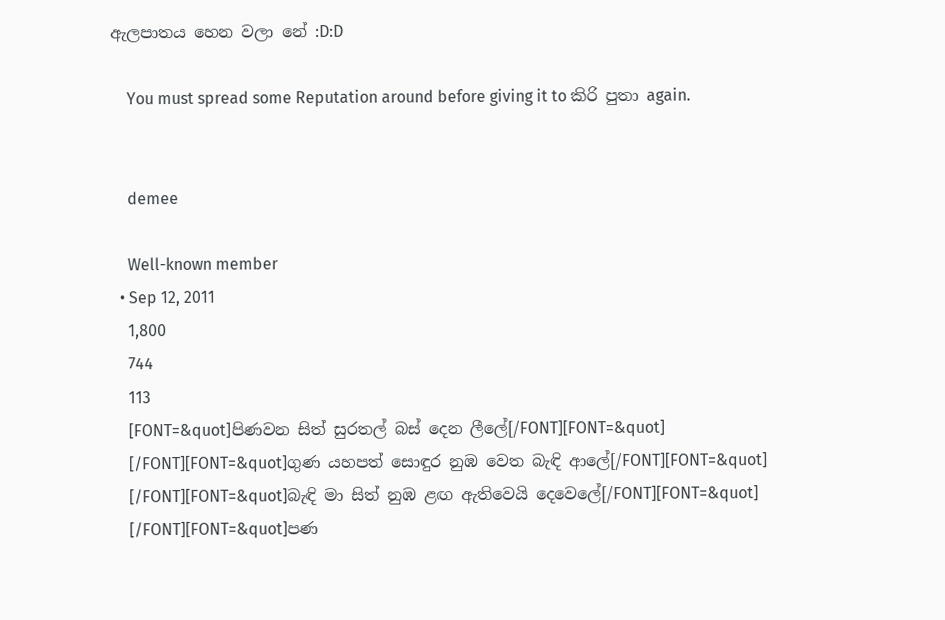ඇලපාතය හෙන වලා නේ :D:D

    You must spread some Reputation around before giving it to කිරි පුතා again.


    demee

    Well-known member
  • Sep 12, 2011
    1,800
    744
    113
    [FONT=&quot]පිණවන සිත් සුරතල් බස් දෙ‍න ලීලේ[/FONT][FONT=&quot]
    [/FONT][FONT=&quot]ගුණ යහපත් සොඳුර නුඹ වෙත බැඳි ආලේ[/FONT][FONT=&quot]
    [/FONT][FONT=&quot]බැඳි මා සිත් නුඹ ළඟ ඇතිවෙයි දෙවෙලේ[/FONT][FONT=&quot]
    [/FONT][FONT=&quot]පණ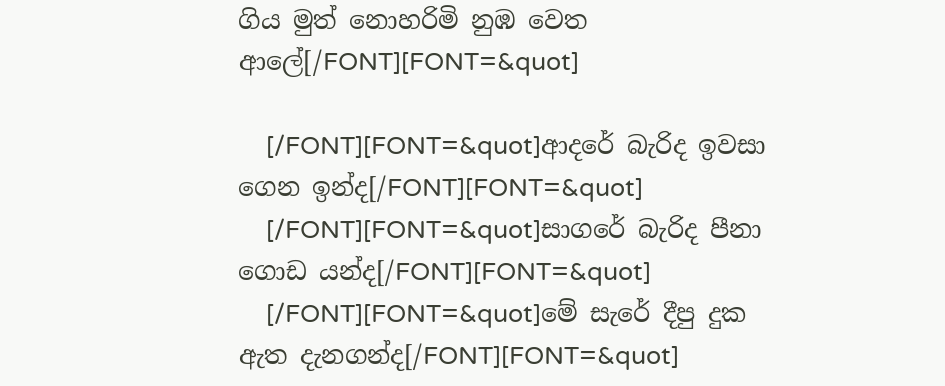ගිය මුත් නොහරිමි ‍නුඹ වෙත ආලේ[/FONT][FONT=&quot]

    [/FONT][FONT=&quot]ආදරේ බැරිද ඉවසා ගෙන ඉන්ද‍[/FONT][FONT=&quot]
    [/FONT][FONT=&quot]සාගරේ බැරිද පීනා ගොඩ යන්ද‍[/FONT][FONT=&quot]
    [/FONT][FONT=&quot]මේ සැරේ දීපු දුක ඇත දැනගන්ද‍[/FONT][FONT=&quot]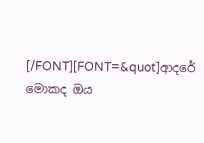[/FONT][FONT=&quot]ආදරේ මොකද ඔය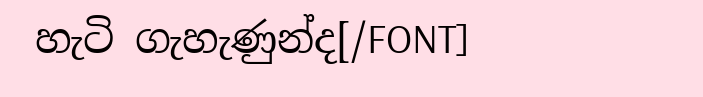හැටි ගැහැණුන්ද‍[/FONT]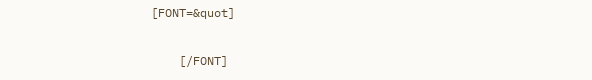[FONT=&quot]

    [/FONT]